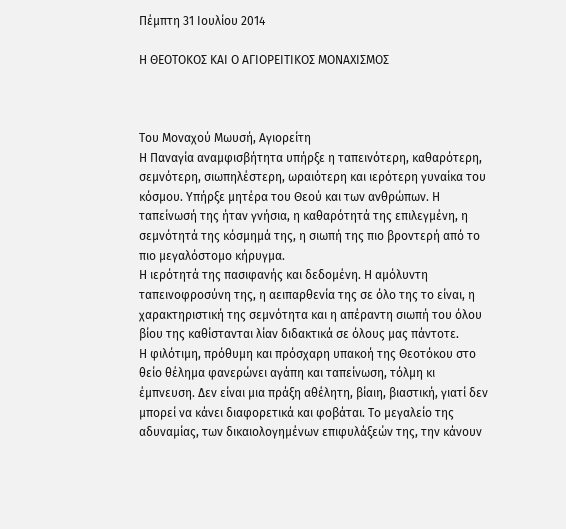Πέμπτη 31 Ιουλίου 2014

Η ΘΕΟΤΟΚΟΣ ΚΑΙ Ο ΑΓΙΟΡΕΙΤΙΚΟΣ ΜΟΝΑΧΙΣΜΟΣ



Του Μοναχού Μωυσή, Αγιορείτη
Η Παναγία αναμφισβήτητα υπήρξε η ταπεινότερη, καθαρότερη, σεμνότερη, σιωπηλέστερη, ωραιότερη και ιερότερη γυναίκα του κόσμου. Υπήρξε μητέρα του Θεού και των ανθρώπων. Η ταπείνωσή της ήταν γνήσια, η καθαρότητά της επιλεγμένη, η σεμνότητά της κόσμημά της, η σιωπή της πιο βροντερή από το πιο μεγαλόστομο κήρυγμα.
Η ιερότητά της πασιφανής και δεδομένη. Η αμόλυντη ταπεινοφροσύνη της, η αειπαρθενία της σε όλο της το είναι, η χαρακτηριστική της σεμνότητα και η απέραντη σιωπή του όλου βίου της καθίστανται λίαν διδακτικά σε όλους μας πάντοτε.
Η φιλότιμη, πρόθυμη και πρόσχαρη υπακοή της Θεοτόκου στο θείο θέλημα φανερώνει αγάπη και ταπείνωση, τόλμη κι έμπνευση. Δεν είναι μια πράξη αθέλητη, βίαιη, βιαστική, γιατί δεν μπορεί να κάνει διαφορετικά και φοβάται. Το μεγαλείο της αδυναμίας, των δικαιολογημένων επιφυλάξεών της, την κάνουν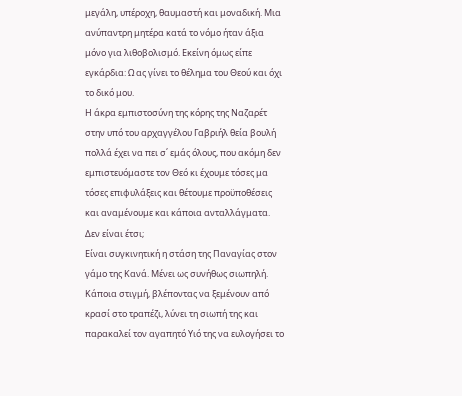μεγάλη, υπέροχη, θαυμαστή και μοναδική. Μια ανύπαντρη μητέρα κατά το νόμο ήταν άξια μόνο για λιθοβολισμό. Εκείνη όμως είπε εγκάρδια: Ω ας γίνει το θέλημα του Θεού και όχι το δικό μου.
Η άκρα εμπιστοσύνη της κόρης της Ναζαρέτ στην υπό του αρχαγγέλου Γαβριήλ θεία βουλή πολλά έχει να πει σ΄ εμάς όλους, που ακόμη δεν εμπιστευόμαστε τον Θεό κι έχουμε τόσες μα τόσες επιφυλάξεις και θέτουμε προϋποθέσεις και αναμένουμε και κάποια ανταλλάγματα. Δεν είναι έτσι;
Είναι συγκινητική η στάση της Παναγίας στον γάμο της Κανά. Μένει ως συνήθως σιωπηλή. Κάποια στιγμή, βλέποντας να ξεμένουν από κρασί στο τραπέζι, λύνει τη σιωπή της και παρακαλεί τον αγαπητό Υιό της να ευλογήσει το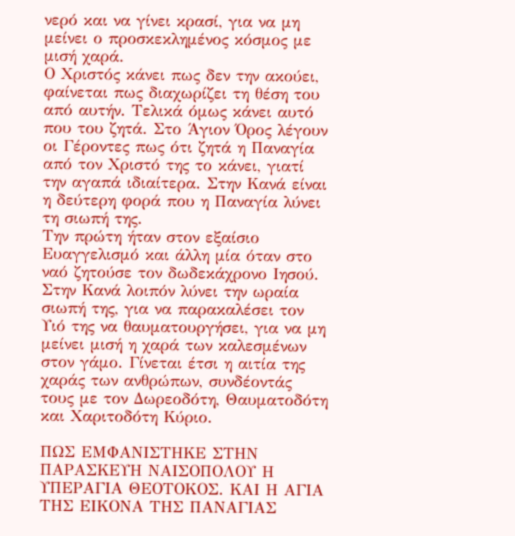νερό και να γίνει κρασί, για να μη μείνει ο προσκεκλημένος κόσμος με μισή χαρά.
Ο Χριστός κάνει πως δεν την ακούει, φαίνεται πως διαχωρίζει τη θέση του από αυτήν. Τελικά όμως κάνει αυτό που του ζητά. Στο Άγιον Όρος λέγουν οι Γέροντες πως ότι ζητά η Παναγία από τον Χριστό της το κάνει, γιατί την αγαπά ιδιαίτερα. Στην Κανά είναι η δεύτερη φορά που η Παναγία λύνει τη σιωπή της.
Την πρώτη ήταν στον εξαίσιο Ευαγγελισμό και άλλη μία όταν στο ναό ζητούσε τον δωδεκάχρονο Ιησού. Στην Κανά λοιπόν λύνει την ωραία σιωπή της, για να παρακαλέσει τον Υιό της να θαυματουργήσει, για να μη μείνει μισή η χαρά των καλεσμένων στον γάμο. Γίνεται έτσι η αιτία της χαράς των ανθρώπων, συνδέοντάς τους με τον Δωρεοδότη, Θαυματοδότη και Χαριτοδότη Κύριο.

ΠΩΣ ΕΜΦΑΝΙΣΤΗΚΕ ΣΤΗΝ ΠΑΡΑΣΚΕΥΗ ΝΑΙΣΟΠΟΛΟΥ Η ΥΠΕΡΑΓΙΑ ΘΕΟΤΟΚΟΣ. ΚΑΙ Η ΑΓΙΑ ΤΗΣ ΕΙΚΟΝΑ ΤΗΣ ΠΑΝΑΓΙΑΣ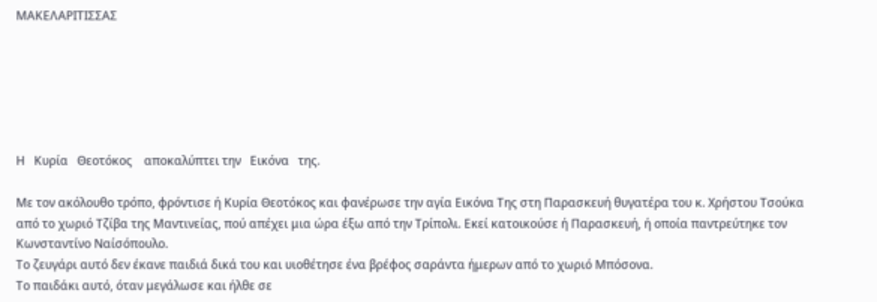ΜΑΚΕΛΑΡΙΤΙΣΣΑΣ






Η   Κυρία   Θεοτόκος    αποκαλύπτει την   Εικόνα   της.

Με τον ακόλουθο τρόπο, φρόντισε ή Κυρία Θεοτόκος και φανέρωσε την αγία Εικόνα Της στη Παρασκευή θυγατέρα του κ. Χρήστου Τσούκα από το χωριό Τζίβα της Μαντινείας, πού απέχει μια ώρα έξω από την Τρίπολι. Εκεί κατoικούσε ή Παρασκευή, ή οποία παντρεύτηκε τον Κωνσταντίνο Ναίσόπουλο.
Το ζευγάρι αυτό δεν έκανε παιδιά δικά του και υιοθέτησε ένα βρέφος σαράντα ήμερων από το χωριό Μπόσονα.
Το παιδάκι αυτό, όταν μεγάλωσε και ήλθε σε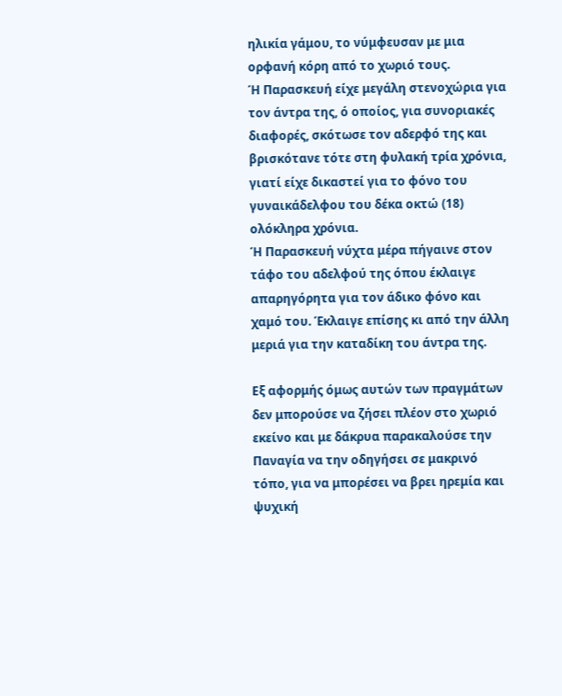ηλικία γάμου, το νύμφευσαν με μια ορφανή κόρη από το χωριό τους.
Ή Παρασκευή είχε μεγάλη στενοχώρια για τον άντρα της, ό οποίος, για συνοριακές διαφορές, σκότωσε τον αδερφό της και βρισκότανε τότε στη φυλακή τρία χρόνια, γιατί είχε δικαστεί για το φόνο του γυναικάδελφου του δέκα οκτώ (18) ολόκληρα χρόνια.
Ή Παρασκευή νύχτα μέρα πήγαινε στον τάφο του αδελφού της όπου έκλαιγε απαρηγόρητα για τον άδικο φόνο και χαμό του. Έκλαιγε επίσης κι από την άλλη μεριά για την καταδίκη του άντρα της.

Εξ αφορμής όμως αυτών των πραγμάτων δεν μπορούσε να ζήσει πλέον στο χωριό εκείνο και με δάκρυα παρακαλούσε την Παναγία να την οδηγήσει σε μακρινό τόπο, για να μπορέσει να βρει ηρεμία και ψυχική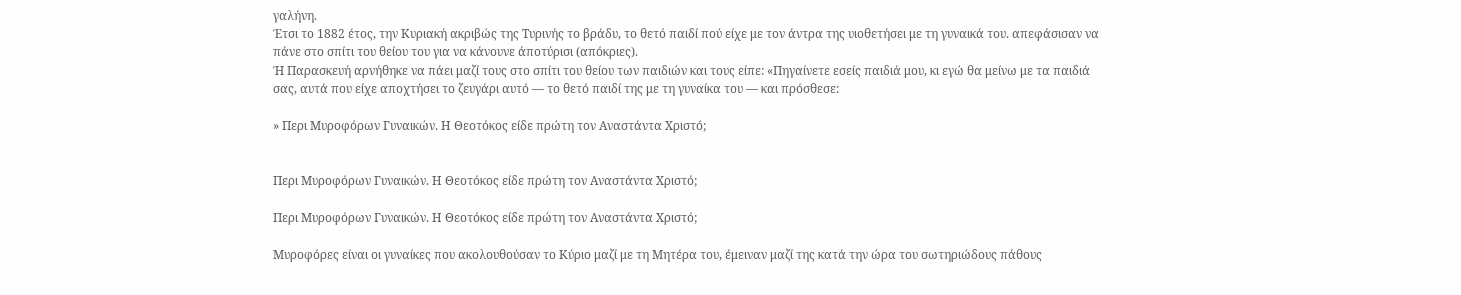γαλήνη.
Έτσι το 1882 έτος, την Κυριακή ακριβώς της Τυρινής το βράδυ, το θετό παιδί πού είχε με τον άντρα της υιοθετήσει με τη γυναικά του. απεφάσισαν να πάνε στο σπίτι του θείου του για να κάνουνε άποτύρισι (απόκριες).
Ή Παρασκευή αρνήθηκε να πάει μαζί τους στο σπίτι του θείου των παιδιών και τους είπε: «Πηγαίνετε εσείς παιδιά μου, κι εγώ θα μείνω με τα παιδιά σας, αυτά που είχε αποχτήσει το ζευγάρι αυτό — το θετό παιδί της με τη γυναίκα του — και πρόσθεσε:

» Περι Μυροφόρων Γυναικών. Η Θεοτόκος είδε πρώτη τον Αναστάντα Χριστό;


Περι Μυροφόρων Γυναικών. Η Θεοτόκος είδε πρώτη τον Αναστάντα Χριστό;

Περι Μυροφόρων Γυναικών. Η Θεοτόκος είδε πρώτη τον Αναστάντα Χριστό;

Μυροφόρες είναι οι γυναίκες που ακολουθούσαν το Κύριο μαζί με τη Μητέρα του, έμειναν μαζί της κατά την ώρα του σωτηριώδους πάθους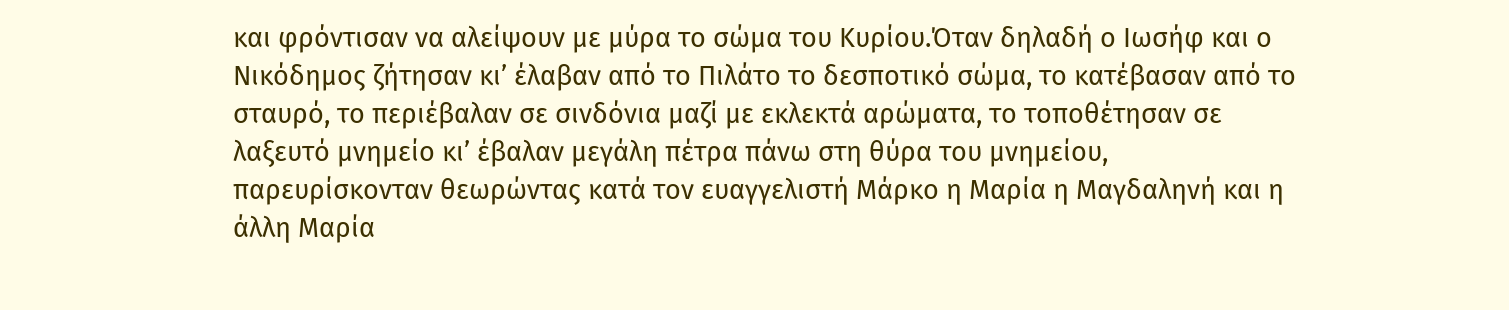και φρόντισαν να αλείψουν με μύρα το σώμα του Κυρίου.Όταν δηλαδή ο Ιωσήφ και ο Νικόδημος ζήτησαν κι’ έλαβαν από το Πιλάτο το δεσποτικό σώμα, το κατέβασαν από το σταυρό, το περιέβαλαν σε σινδόνια μαζί με εκλεκτά αρώματα, το τοποθέτησαν σε λαξευτό μνημείο κι’ έβαλαν μεγάλη πέτρα πάνω στη θύρα του μνημείου, παρευρίσκονταν θεωρώντας κατά τον ευαγγελιστή Μάρκο η Μαρία η Μαγδαληνή και η άλλη Μαρία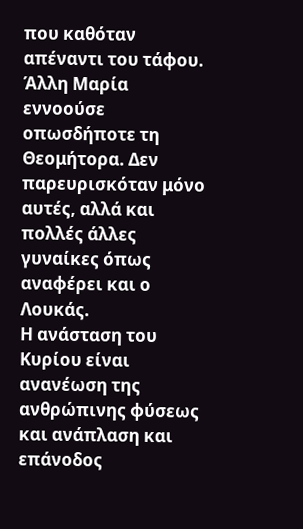που καθόταν απέναντι του τάφου. Άλλη Μαρία εννοούσε οπωσδήποτε τη Θεομήτορα. Δεν παρευρισκόταν μόνο αυτές, αλλά και πολλές άλλες γυναίκες όπως αναφέρει και ο Λουκάς.
Η ανάσταση του Κυρίου είναι ανανέωση της ανθρώπινης φύσεως και ανάπλαση και επάνοδος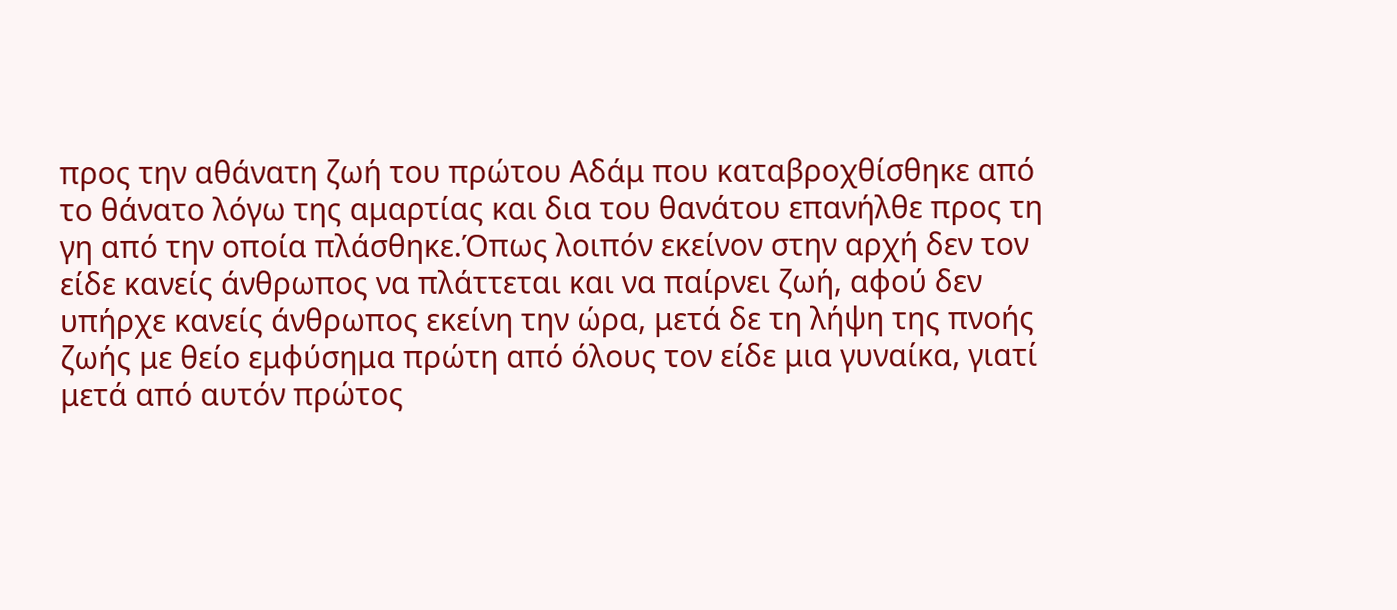προς την αθάνατη ζωή του πρώτου Αδάμ που καταβροχθίσθηκε από το θάνατο λόγω της αμαρτίας και δια του θανάτου επανήλθε προς τη γη από την οποία πλάσθηκε.Όπως λοιπόν εκείνον στην αρχή δεν τον είδε κανείς άνθρωπος να πλάττεται και να παίρνει ζωή, αφού δεν υπήρχε κανείς άνθρωπος εκείνη την ώρα, μετά δε τη λήψη της πνοής ζωής με θείο εμφύσημα πρώτη από όλους τον είδε μια γυναίκα, γιατί μετά από αυτόν πρώτος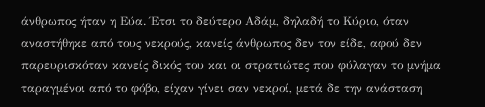άνθρωπος ήταν η Εύα. Έτσι το δεύτερο Αδάμ, δηλαδή το Κύριο, όταν αναστήθηκε από τους νεκρούς, κανείς άνθρωπος δεν τον είδε, αφού δεν παρευρισκόταν κανείς δικός του και οι στρατιώτες που φύλαγαν το μνήμα ταραγμένοι από το φόβο, είχαν γίνει σαν νεκροί, μετά δε την ανάσταση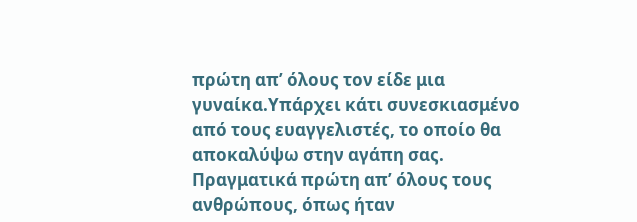πρώτη απ’ όλους τον είδε μια γυναίκα.Υπάρχει κάτι συνεσκιασμένο από τους ευαγγελιστές, το οποίο θα αποκαλύψω στην αγάπη σας. Πραγματικά πρώτη απ’ όλους τους ανθρώπους, όπως ήταν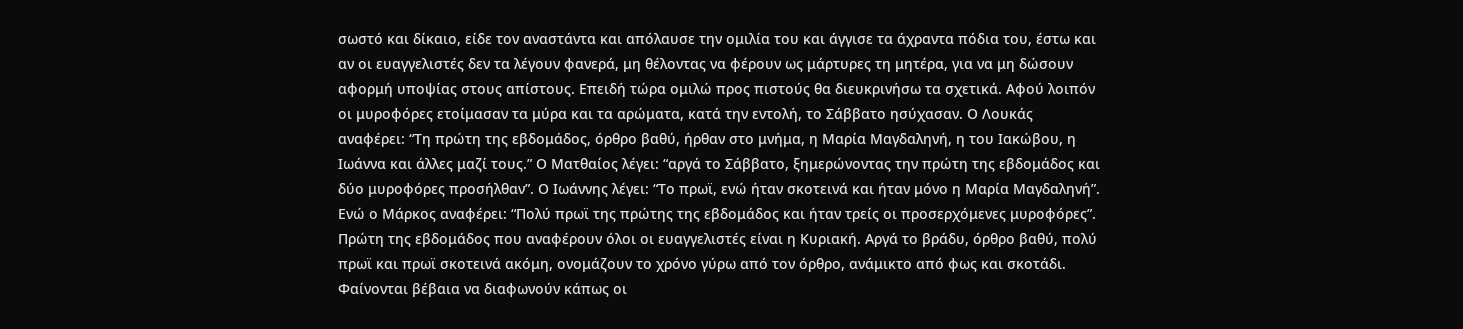σωστό και δίκαιο, είδε τον αναστάντα και απόλαυσε την ομιλία του και άγγισε τα άχραντα πόδια του, έστω και αν οι ευαγγελιστές δεν τα λέγουν φανερά, μη θέλοντας να φέρουν ως μάρτυρες τη μητέρα, για να μη δώσουν αφορμή υποψίας στους απίστους. Επειδή τώρα ομιλώ προς πιστούς θα διευκρινήσω τα σχετικά. Αφού λοιπόν οι μυροφόρες ετοίμασαν τα μύρα και τα αρώματα, κατά την εντολή, το Σάββατο ησύχασαν. Ο Λουκάς αναφέρει: “Τη πρώτη της εβδομάδος, όρθρο βαθύ, ήρθαν στο μνήμα, η Μαρία Μαγδαληνή, η του Ιακώβου, η Ιωάννα και άλλες μαζί τους.” Ο Ματθαίος λέγει: “αργά το Σάββατο, ξημερώνοντας την πρώτη της εβδομάδος και δύο μυροφόρες προσήλθαν”. Ο Ιωάννης λέγει: “Το πρωϊ, ενώ ήταν σκοτεινά και ήταν μόνο η Μαρία Μαγδαληνή”. Ενώ ο Μάρκος αναφέρει: “Πολύ πρωϊ της πρώτης της εβδομάδος και ήταν τρείς οι προσερχόμενες μυροφόρες”. Πρώτη της εβδομάδος που αναφέρουν όλοι οι ευαγγελιστές είναι η Κυριακή. Αργά το βράδυ, όρθρο βαθύ, πολύ πρωϊ και πρωϊ σκοτεινά ακόμη, ονομάζουν το χρόνο γύρω από τον όρθρο, ανάμικτο από φως και σκοτάδι. Φαίνονται βέβαια να διαφωνούν κάπως οι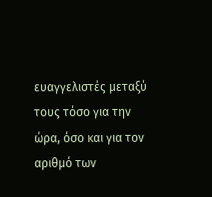ευαγγελιστές μεταξύ τους τόσο για την ώρα, όσο και για τον αριθμό των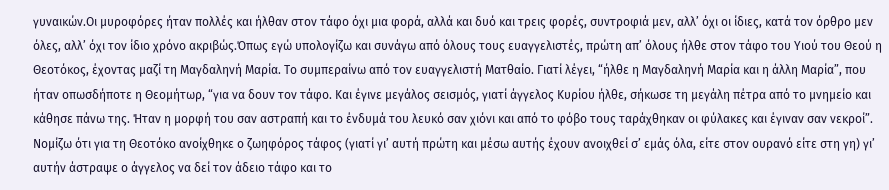γυναικών.Οι μυροφόρες ήταν πολλές και ήλθαν στον τάφο όχι μια φορά, αλλά και δυό και τρεις φορές, συντροφιά μεν, αλλ’ όχι οι ίδιες, κατά τον όρθρο μεν όλες, αλλ’ όχι τον ίδιο χρόνο ακριβώς.Όπως εγώ υπολογίζω και συνάγω από όλους τους ευαγγελιστές, πρώτη απ’ όλους ήλθε στον τάφο του Υιού του Θεού η Θεοτόκος, έχοντας μαζί τη Μαγδαληνή Μαρία. Το συμπεραίνω από τον ευαγγελιστή Ματθαίο. Γιατί λέγει, “ήλθε η Μαγδαληνή Μαρία και η άλλη Μαρία”, που ήταν οπωσδήποτε η Θεομήτωρ, “για να δουν τον τάφο. Και έγινε μεγάλος σεισμός, γιατί άγγελος Κυρίου ήλθε, σήκωσε τη μεγάλη πέτρα από το μνημείο και κάθησε πάνω της. Ήταν η μορφή του σαν αστραπή και το ένδυμά του λευκό σαν χιόνι και από το φόβο τους ταράχθηκαν οι φύλακες και έγιναν σαν νεκροί”. Νομίζω ότι για τη Θεοτόκο ανοίχθηκε ο ζωηφόρος τάφος (γιατί γι’ αυτή πρώτη και μέσω αυτής έχουν ανοιχθεί σ’ εμάς όλα, είτε στον ουρανό είτε στη γη) γι’ αυτήν άστραψε ο άγγελος να δεί τον άδειο τάφο και το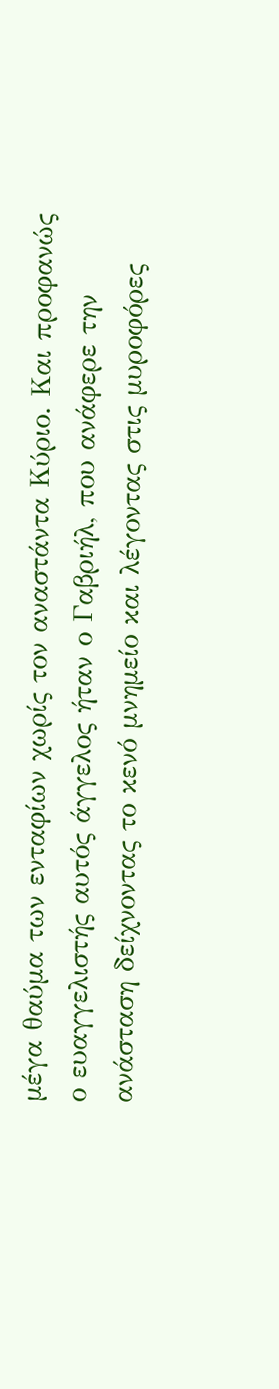μέγα θαύμα των ενταφίων χωρίς τον αναστάντα Κύριο. Και προφανώς ο ευαγγελιστής αυτός άγγελος ήταν ο Γαβριήλ, που ανάφερε την ανάσταση δείχνοντας το κενό μνημείο και λέγοντας στις μυροφόρες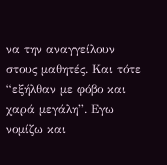να την αναγγείλουν στους μαθητές. Και τότε “εξήλθαν με φόβο και χαρά μεγάλη”. Εγω νομίζω και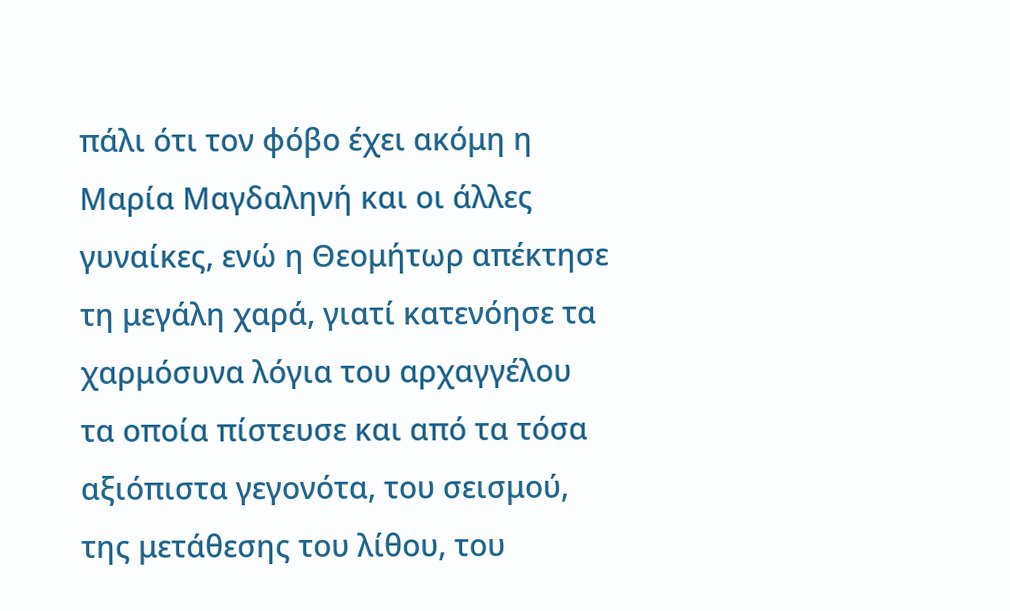πάλι ότι τον φόβο έχει ακόμη η Μαρία Μαγδαληνή και οι άλλες γυναίκες, ενώ η Θεομήτωρ απέκτησε τη μεγάλη χαρά, γιατί κατενόησε τα χαρμόσυνα λόγια του αρχαγγέλου τα οποία πίστευσε και από τα τόσα αξιόπιστα γεγονότα, του σεισμού, της μετάθεσης του λίθου, του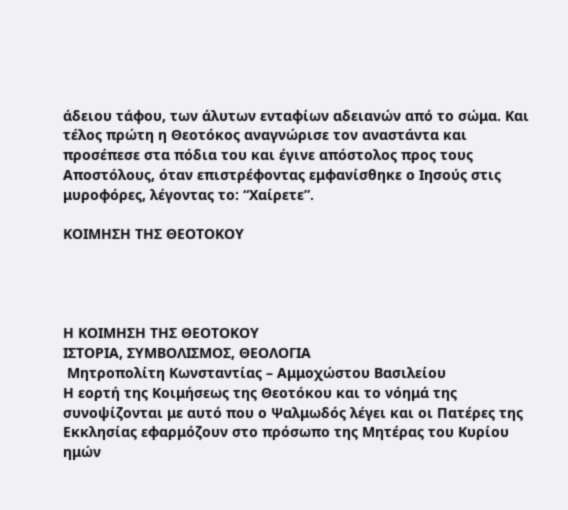άδειου τάφου, των άλυτων ενταφίων αδειανών από το σώμα. Και τέλος πρώτη η Θεοτόκος αναγνώρισε τον αναστάντα και προσέπεσε στα πόδια του και έγινε απόστολος προς τους Αποστόλους, όταν επιστρέφοντας εμφανίσθηκε ο Ιησούς στις μυροφόρες, λέγοντας το: “Χαίρετε”.

ΚΟΙΜΗΣΗ ΤΗΣ ΘΕΟΤΟΚΟΥ




Η ΚΟΙΜΗΣΗ ΤΗΣ ΘΕΟΤΟΚΟΥ
ΙΣΤΟΡΙΑ, ΣΥΜΒΟΛΙΣΜΟΣ, ΘΕΟΛΟΓΙΑ
 Μητροπολίτη Κωνσταντίας – Αμμοχώστου Βασιλείου
Η εορτή της Κοιμήσεως της Θεοτόκου και το νόημά της συνοψίζονται με αυτό που ο Ψαλμωδός λέγει και οι Πατέρες της Εκκλησίας εφαρμόζουν στο πρόσωπο της Μητέρας του Κυρίου ημών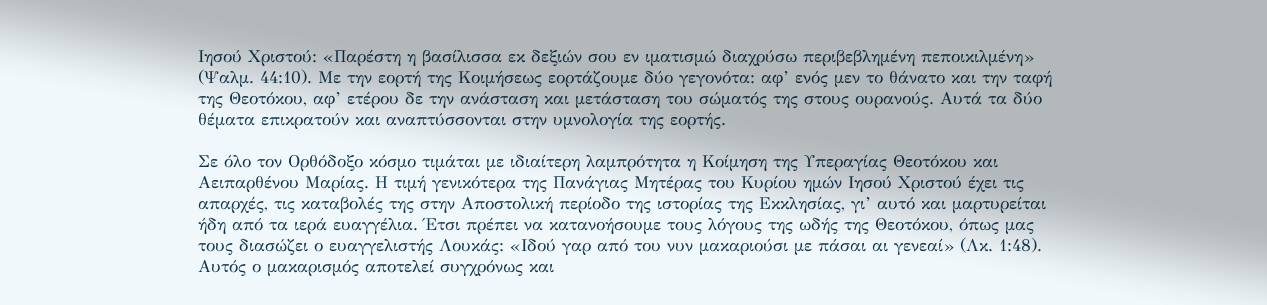Ιησού Χριστού: «Παρέστη η βασίλισσα εκ δεξιών σου εν ιματισμώ διαχρύσω περιβεβλημένη πεποικιλμένη» (Ψαλμ. 44:10). Με την εορτή της Κοιμήσεως εορτάζουμε δύο γεγονότα: αφ’ ενός μεν το θάνατο και την ταφή της Θεοτόκου, αφ’ ετέρου δε την ανάσταση και μετάσταση του σώματός της στους ουρανούς. Αυτά τα δύο θέματα επικρατούν και αναπτύσσονται στην υμνολογία της εορτής.

Σε όλο τον Ορθόδοξο κόσμο τιμάται με ιδιαίτερη λαμπρότητα η Κοίμηση της Υπεραγίας Θεοτόκου και Αειπαρθένου Μαρίας. Η τιμή γενικότερα της Πανάγιας Μητέρας του Κυρίου ημών Ιησού Χριστού έχει τις απαρχές, τις καταβολές της στην Αποστολική περίοδο της ιστορίας της Εκκλησίας, γι’ αυτό και μαρτυρείται ήδη από τα ιερά ευαγγέλια. Έτσι πρέπει να κατανοήσουμε τους λόγους της ωδής της Θεοτόκου, όπως μας τους διασώζει ο ευαγγελιστής Λουκάς: «Ιδού γαρ από του νυν μακαριούσι με πάσαι αι γενεαί» (Λκ. 1:48). Αυτός ο μακαρισμός αποτελεί συγχρόνως και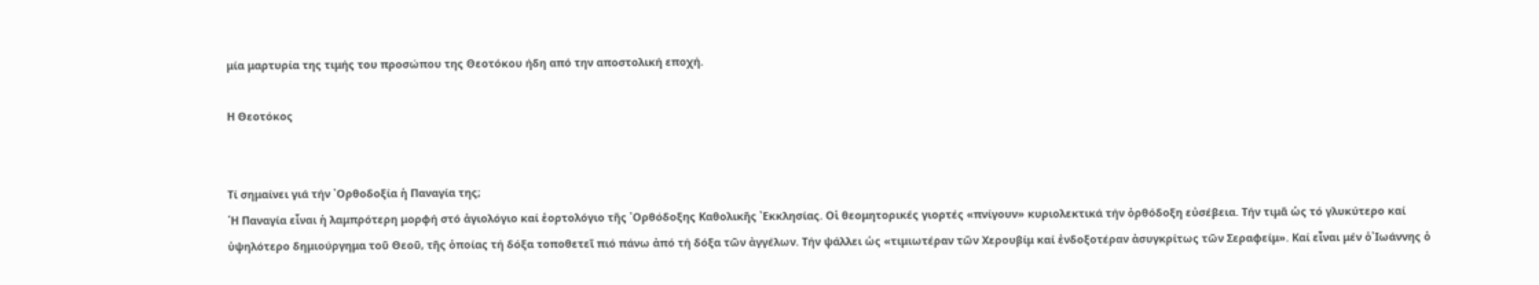μία μαρτυρία της τιμής του προσώπου της Θεοτόκου ήδη από την αποστολική εποχή.

Η Θεοτόκος


Τί σημαίνει γιά τήν ᾿Ορθοδοξία ἡ Παναγία της;
῾Η Παναγία εἶναι ἡ λαμπρότερη μορφή στό ἁγιολόγιο καί ἑορτολόγιο τῆς ᾿Ορθόδοξης Καθολικῆς ᾿Εκκλησίας. Οἱ θεομητορικές γιορτές «πνίγουν» κυριολεκτικά τήν ὀρθόδοξη εὐσέβεια. Τήν τιμᾶ ὡς τό γλυκύτερο καί ὑψηλότερο δημιούργημα τοῦ Θεοῦ, τῆς ὁποίας τή δόξα τοποθετεῖ πιό πάνω ἀπό τή δόξα τῶν ἀγγέλων. Τήν ψάλλει ὡς «τιμιωτέραν τῶν Χερουβίμ καί ἐνδοξοτέραν ἀσυγκρίτως τῶν Σεραφείμ». Καί εἶναι μέν ὁ᾿Ιωάννης ὁ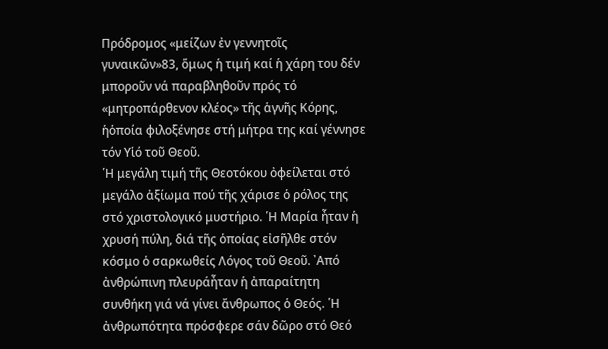Πρόδρομος «μείζων ἐν γεννητοῖς γυναικῶν»83, ὅμως ἡ τιμή καί ἡ χάρη του δέν μποροῦν νά παραβληθοῦν πρός τό «μητροπάρθενον κλέος» τῆς ἁγνῆς Κόρης, ἡὁποία φιλοξένησε στή μήτρα της καί γέννησε τόν Υἱό τοῦ Θεοῦ.
῾Η μεγάλη τιμή τῆς Θεοτόκου ὀφείλεται στό μεγάλο ἀξίωμα πού τῆς χάρισε ὁ ρόλος της στό χριστολογικό μυστήριο. ῾Η Μαρία ἦταν ἡ χρυσή πύλη, διά τῆς ὁποίας εἰσῆλθε στόν κόσμο ὁ σαρκωθείς Λόγος τοῦ Θεοῦ. ᾿Από ἀνθρώπινη πλευράἦταν ἡ ἀπαραίτητη συνθήκη γιά νά γίνει ἄνθρωπος ὁ Θεός. ῾Η ἀνθρωπότητα πρόσφερε σάν δῶρο στό Θεό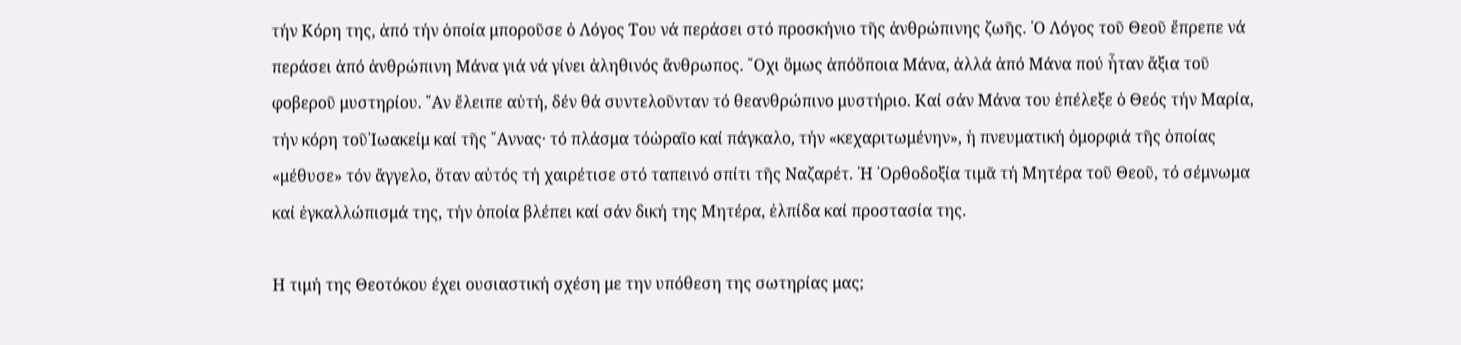τήν Κόρη της, ἀπό τήν ὁποία μποροῦσε ὁ Λόγος Του νά περάσει στό προσκήνιο τῆς ἀνθρώπινης ζωῆς. ῾Ο Λόγος τοῦ Θεοῦ ἔπρεπε νά περάσει ἀπό ἀνθρώπινη Μάνα γιά νά γίνει ἀληθινός ἄνθρωπος. ῎Οχι ὅμως ἀπόὅποια Μάνα, ἀλλά ἀπό Μάνα πού ἦταν ἄξια τοῦ φοβεροῦ μυστηρίου. ῎Αν ἔλειπε αὐτή, δέν θά συντελοῦνταν τό θεανθρώπινο μυστήριο. Καί σάν Μάνα του ἐπέλεξε ὁ Θεός τήν Μαρία, τήν κόρη τοῦ᾿Ιωακείμ καί τῆς ῎Αννας· τό πλάσμα τόὡραῖο καί πάγκαλο, τήν «κεχαριτωμένην», ἡ πνευματική ὀμορφιά τῆς ὁποίας «μέθυσε» τόν ἄγγελο, ὅταν αὐτός τή χαιρέτισε στό ταπεινό σπίτι τῆς Ναζαρέτ. ῾Η ᾿Ορθοδοξία τιμᾶ τή Μητέρα τοῦ Θεοῦ, τό σέμνωμα καί ἐγκαλλώπισμά της, τήν ὁποία βλέπει καί σάν δική της Μητέρα, ἐλπίδα καί προστασία της.

Η τιμή της Θεοτόκου έχει ουσιαστική σχέση με την υπόθεση της σωτηρίας μας;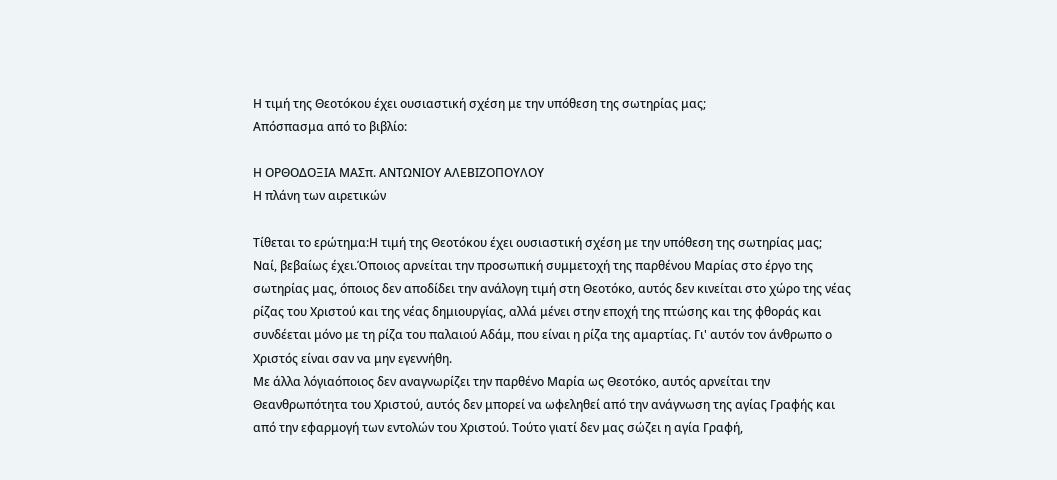Η τιμή της Θεοτόκου έχει ουσιαστική σχέση με την υπόθεση της σωτηρίας μας;
Απόσπασμα από το βιβλίο:

Η ΟΡΘΟΔΟΞΙΑ ΜΑΣπ. ΑΝΤΩΝΙΟΥ ΑΛΕΒΙΖΟΠΟΥΛΟΥ
Η πλάνη των αιρετικών

Τίθεται το ερώτημα:Η τιμή της Θεοτόκου έχει ουσιαστική σχέση με την υπόθεση της σωτηρίας μας;
Ναί, βεβαίως έχει.Όποιος αρνείται την προσωπική συμμετοχή της παρθένου Μαρίας στο έργο της σωτηρίας μας, όποιος δεν αποδίδει την ανάλογη τιμή στη Θεοτόκο, αυτός δεν κινείται στο χώρο της νέας ρίζας του Χριστού και της νέας δημιουργίας, αλλά μένει στην εποχή της πτώσης και της φθοράς και συνδέεται μόνο με τη ρίζα του παλαιού Αδάμ, που είναι η ρίζα της αμαρτίας. Γι' αυτόν τον άνθρωπο ο Χριστός είναι σαν να μην εγεννήθη.
Με άλλα λόγιαόποιος δεν αναγνωρίζει την παρθένο Μαρία ως Θεοτόκο, αυτός αρνείται την Θεανθρωπότητα του Χριστού, αυτός δεν μπορεί να ωφεληθεί από την ανάγνωση της αγίας Γραφής και από την εφαρμογή των εντολών του Χριστού. Τούτο γιατί δεν μας σώζει η αγία Γραφή,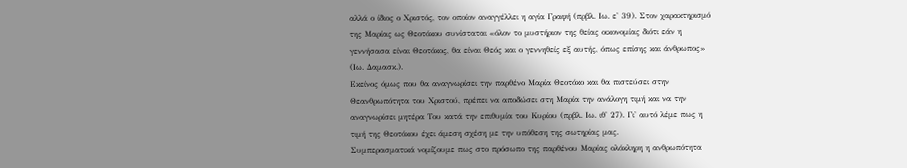αλλά ο ίδιος ο Χριστός, τον οποίον αναγγέλλει η αγία Γραφή (πρβλ. Ιω. ε' 39). Στον χαρακτηρισμό της Μαρίας ως Θεοτόκου συνίσταται «όλον το μυστήριον της θείας οικονομίας διότι εάν η γεννήσασα είναι Θεοτόκος, θα είναι Θεός και ο γεννηθείς εξ αυτής, όπως επίσης και άνθρωπος» (Ιω. Δαμασκ.).
Εκείνος όμως που θα αναγνωρίσει την παρθένο Μαρία Θεοτόκο και θα πιστεύσει στην Θεανθρωπότητα του Χριστού, πρέπει να αποδώσει στη Μαρία την ανάλογη τιμή και να την αναγνωρίσει μητέρα Του κατά την επιθυμία του Κυρίου (πρβλ. Ιω. ιθ' 27). Γι' αυτό λέμε πως η τιμή της Θεοτόκου έχει άμεση σχέση με την υπόθεση της σωτηρίας μας.
Συμπερασματικά νομίζουμε πως στο πρόσωπο της παρθένου Μαρίας ολόκληρη η ανθρωπότητα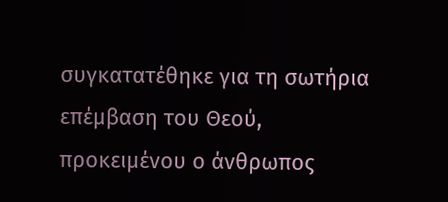συγκατατέθηκε για τη σωτήρια επέμβαση του Θεού, προκειμένου ο άνθρωπος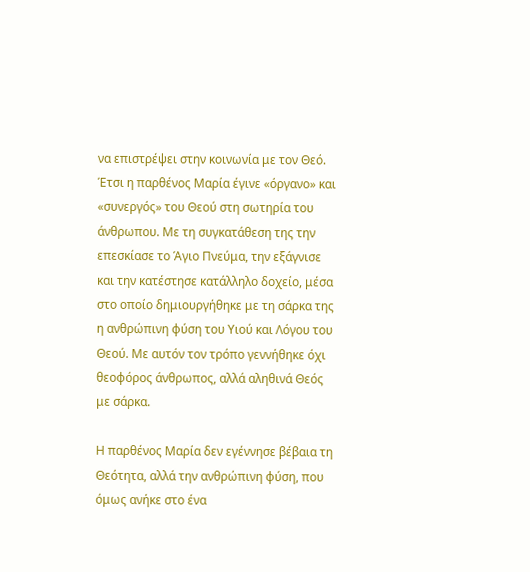να επιστρέψει στην κοινωνία με τον Θεό. Έτσι η παρθένος Μαρία έγινε «όργανο» και «συνεργός» του Θεού στη σωτηρία του άνθρωπου. Με τη συγκατάθεση της την επεσκίασε το Άγιο Πνεύμα, την εξάγνισε και την κατέστησε κατάλληλο δοχείο, μέσα στο οποίο δημιουργήθηκε με τη σάρκα της η ανθρώπινη φύση του Υιού και Λόγου του Θεού. Με αυτόν τον τρόπο γεννήθηκε όχι θεοφόρος άνθρωπος, αλλά αληθινά Θεός με σάρκα.

Η παρθένος Μαρία δεν εγέννησε βέβαια τη Θεότητα, αλλά την ανθρώπινη φύση, που όμως ανήκε στο ένα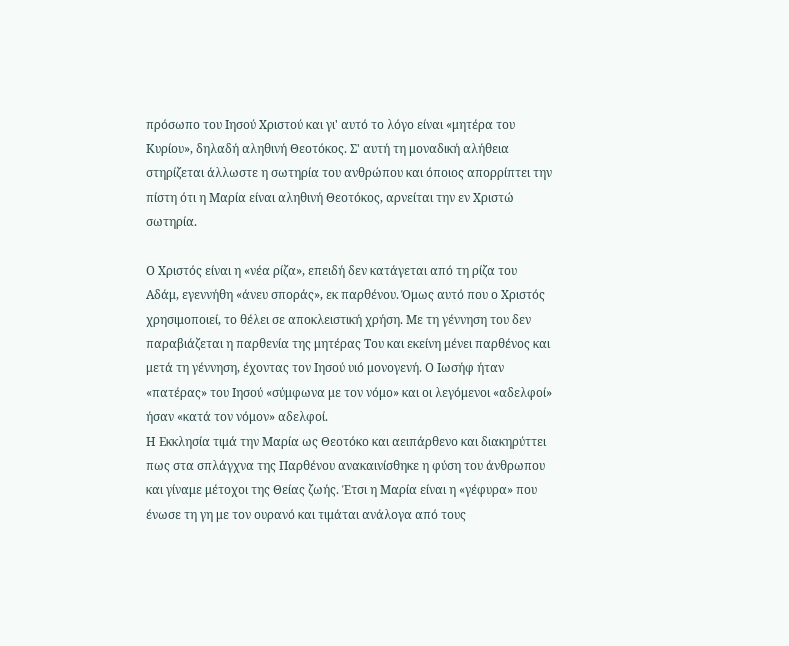πρόσωπο του Ιησού Χριστού και γι' αυτό το λόγο είναι «μητέρα του Κυρίου», δηλαδή αληθινή Θεοτόκος. Σ' αυτή τη μοναδική αλήθεια στηρίζεται άλλωστε η σωτηρία του ανθρώπου και όποιος απορρίπτει την πίστη ότι η Μαρία είναι αληθινή Θεοτόκος, αρνείται την εν Χριστώ σωτηρία.

Ο Χριστός είναι η «νέα ρίζα», επειδή δεν κατάγεται από τη ρίζα του Αδάμ, εγεννήθη «άνευ σποράς», εκ παρθένου. Όμως αυτό που ο Χριστός χρησιμοποιεί, το θέλει σε αποκλειστική χρήση. Με τη γέννηση του δεν παραβιάζεται η παρθενία της μητέρας Του και εκείνη μένει παρθένος και μετά τη γέννηση, έχοντας τον Ιησού υιό μονογενή. Ο Ιωσήφ ήταν «πατέρας» του Ιησού «σύμφωνα με τον νόμο» και οι λεγόμενοι «αδελφοί» ήσαν «κατά τον νόμον» αδελφοί.
Η Εκκλησία τιμά την Μαρία ως Θεοτόκο και αειπάρθενο και διακηρύττει πως στα σπλάγχνα της Παρθένου ανακαινίσθηκε η φύση του άνθρωπου και γίναμε μέτοχοι της Θείας ζωής. Έτσι η Μαρία είναι η «γέφυρα» που ένωσε τη γη με τον ουρανό και τιμάται ανάλογα από τους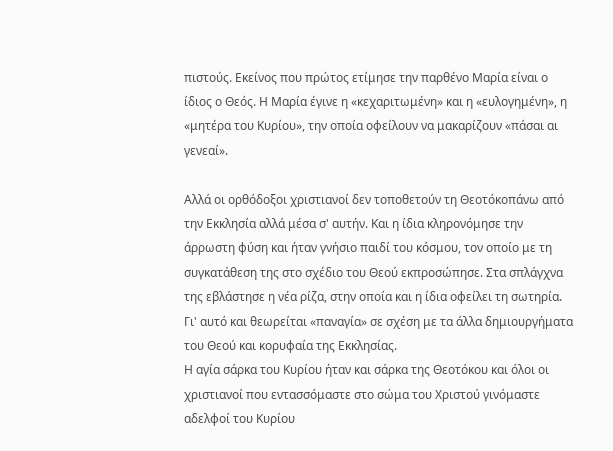πιστούς. Εκείνος που πρώτος ετίμησε την παρθένο Μαρία είναι ο ίδιος ο Θεός. Η Μαρία έγινε η «κεχαριτωμένη» και η «ευλογημένη», η «μητέρα του Κυρίου», την οποία οφείλουν να μακαρίζουν «πάσαι αι γενεαί».

Αλλά οι ορθόδοξοι χριστιανοί δεν τοποθετούν τη Θεοτόκοπάνω από την Εκκλησία αλλά μέσα σ' αυτήν. Και η ίδια κληρονόμησε την άρρωστη φύση και ήταν γνήσιο παιδί του κόσμου, τον οποίο με τη συγκατάθεση της στο σχέδιο του Θεού εκπροσώπησε. Στα σπλάγχνα της εβλάστησε η νέα ρίζα, στην οποία και η ίδια οφείλει τη σωτηρία. Γι' αυτό και θεωρείται «παναγία» σε σχέση με τα άλλα δημιουργήματα του Θεού και κορυφαία της Εκκλησίας.
Η αγία σάρκα του Κυρίου ήταν και σάρκα της Θεοτόκου και όλοι οι χριστιανοί που εντασσόμαστε στο σώμα του Χριστού γινόμαστε αδελφοί του Κυρίου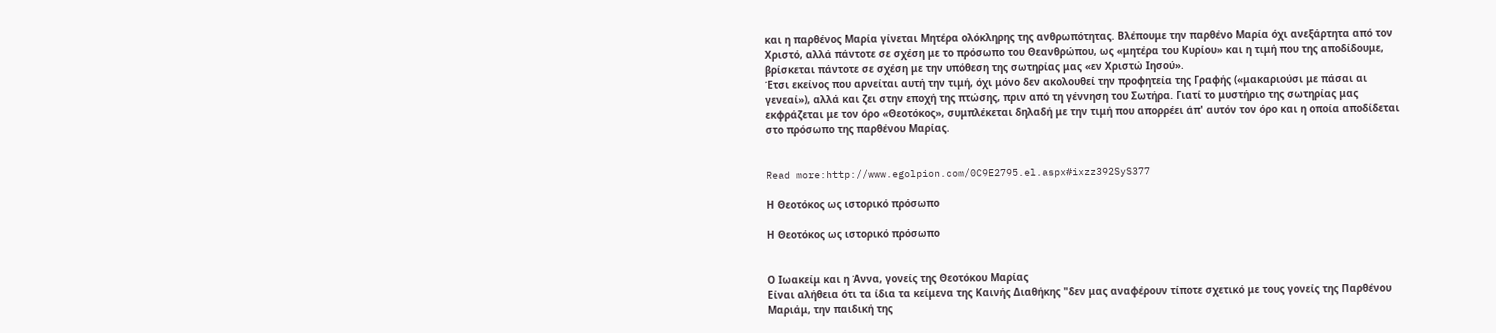και η παρθένος Μαρία γίνεται Μητέρα ολόκληρης της ανθρωπότητας. Βλέπουμε την παρθένο Μαρία όχι ανεξάρτητα από τον Χριστό, αλλά πάντοτε σε σχέση με το πρόσωπο του Θεανθρώπου, ως «μητέρα του Κυρίου» και η τιμή που της αποδίδουμε, βρίσκεται πάντοτε σε σχέση με την υπόθεση της σωτηρίας μας «εν Χριστώ Ιησού».
Έτσι εκείνος που αρνείται αυτή την τιμή, όχι μόνο δεν ακολουθεί την προφητεία της Γραφής («μακαριούσι με πάσαι αι γενεαί»), αλλά και ζει στην εποχή της πτώσης, πριν από τη γέννηση του Σωτήρα. Γιατί το μυστήριο της σωτηρίας μας εκφράζεται με τον όρο «Θεοτόκος», συμπλέκεται δηλαδή με την τιμή που απορρέει άπ' αυτόν τον όρο και η οποία αποδίδεται στο πρόσωπο της παρθένου Μαρίας.


Read more:http://www.egolpion.com/0C9E2795.el.aspx#ixzz392SyS377

Η Θεοτόκος ως ιστορικό πρόσωπο

Η Θεοτόκος ως ιστορικό πρόσωπο


Ο Ιωακείμ και η Άννα, γονείς της Θεοτόκου Μαρίας
Είναι αλήθεια ότι τα ίδια τα κείμενα της Καινής Διαθήκης "δεν μας αναφέρουν τίποτε σχετικό με τους γονείς της Παρθένου Μαριάμ, την παιδική της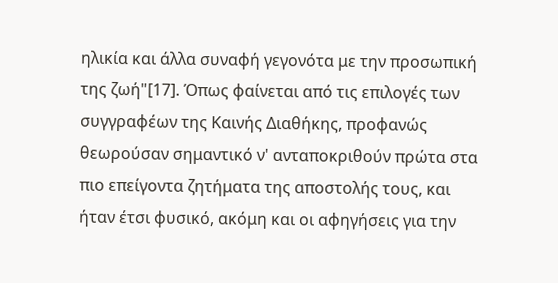ηλικία και άλλα συναφή γεγονότα με την προσωπική της ζωή"[17]. Όπως φαίνεται από τις επιλογές των συγγραφέων της Καινής Διαθήκης, προφανώς θεωρούσαν σημαντικό ν' ανταποκριθούν πρώτα στα πιο επείγοντα ζητήματα της αποστολής τους, και ήταν έτσι φυσικό, ακόμη και οι αφηγήσεις για την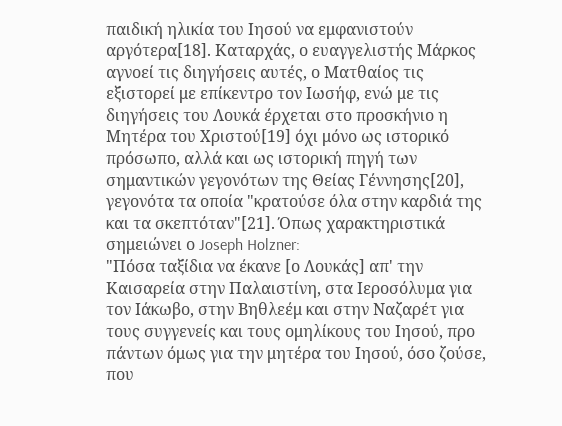παιδική ηλικία του Ιησού να εμφανιστούν αργότερα[18]. Καταρχάς, ο ευαγγελιστής Μάρκος αγνοεί τις διηγήσεις αυτές, ο Ματθαίος τις εξιστορεί με επίκεντρο τον Ιωσήφ, ενώ με τις διηγήσεις του Λουκά έρχεται στο προσκήνιο η Μητέρα του Χριστού[19] όχι μόνο ως ιστορικό πρόσωπο, αλλά και ως ιστορική πηγή των σημαντικών γεγονότων της Θείας Γέννησης[20], γεγονότα τα οποία "κρατούσε όλα στην καρδιά της και τα σκεπτόταν"[21]. Όπως χαρακτηριστικά σημειώνει ο Joseph Holzner:
"Πόσα ταξίδια να έκανε [ο Λουκάς] απ' την Καισαρεία στην Παλαιστίνη, στα Ιεροσόλυμα για τον Ιάκωβο, στην Βηθλεέμ και στην Ναζαρέτ για τους συγγενείς και τους ομηλίκους του Ιησού, προ πάντων όμως για την μητέρα του Ιησού, όσο ζούσε, που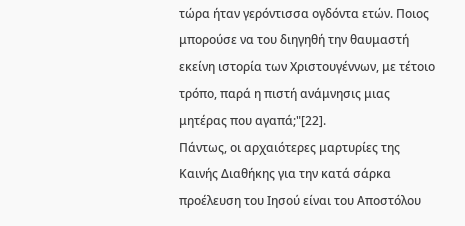τώρα ήταν γερόντισσα ογδόντα ετών. Ποιος μπορούσε να του διηγηθή την θαυμαστή εκείνη ιστορία των Χριστουγέννων, με τέτοιο τρόπο, παρά η πιστή ανάμνησις μιας μητέρας που αγαπά;"[22].
Πάντως, οι αρχαιότερες μαρτυρίες της Καινής Διαθήκης για την κατά σάρκα προέλευση του Ιησού είναι του Αποστόλου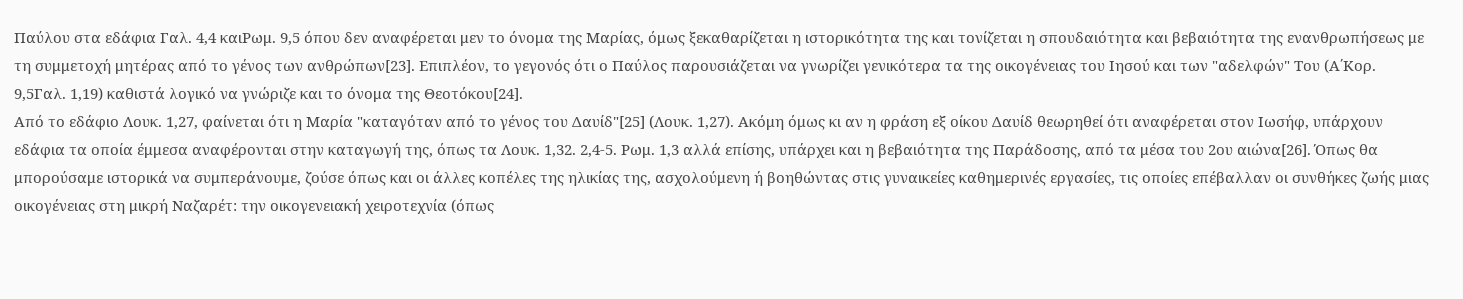Παύλου στα εδάφια Γαλ. 4,4 καιΡωμ. 9,5 όπου δεν αναφέρεται μεν το όνομα της Μαρίας, όμως ξεκαθαρίζεται η ιστορικότητα της και τονίζεται η σπουδαιότητα και βεβαιότητα της ενανθρωπήσεως με τη συμμετοχή μητέρας από το γένος των ανθρώπων[23]. Επιπλέον, το γεγονός ότι ο Παύλος παρουσιάζεται να γνωρίζει γενικότερα τα της οικογένειας του Ιησού και των "αδελφών" Του (Α΄Κορ. 9,5Γαλ. 1,19) καθιστά λογικό να γνώριζε και το όνομα της Θεοτόκου[24].
Από το εδάφιο Λουκ. 1,27, φαίνεται ότι η Μαρία "καταγόταν από το γένος του Δαυίδ"[25] (Λουκ. 1,27). Ακόμη όμως κι αν η φράση εξ οίκου Δαυίδ θεωρηθεί ότι αναφέρεται στον Ιωσήφ, υπάρχουν εδάφια τα οποία έμμεσα αναφέρονται στην καταγωγή της, όπως τα Λουκ. 1,32. 2,4-5. Ρωμ. 1,3 αλλά επίσης, υπάρχει και η βεβαιότητα της Παράδοσης, από τα μέσα του 2ου αιώνα[26]. Όπως θα μπορούσαμε ιστορικά να συμπεράνουμε, ζούσε όπως και οι άλλες κοπέλες της ηλικίας της, ασχολούμενη ή βοηθώντας στις γυναικείες καθημερινές εργασίες, τις οποίες επέβαλλαν οι συνθήκες ζωής μιας οικογένειας στη μικρή Ναζαρέτ: την οικογενειακή χειροτεχνία (όπως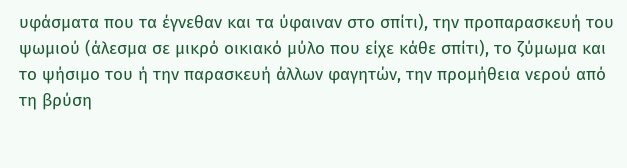υφάσματα που τα έγνεθαν και τα ύφαιναν στο σπίτι), την προπαρασκευή του ψωμιού (άλεσμα σε μικρό οικιακό μύλο που είχε κάθε σπίτι), το ζύμωμα και το ψήσιμο του ή την παρασκευή άλλων φαγητών, την προμήθεια νερού από τη βρύση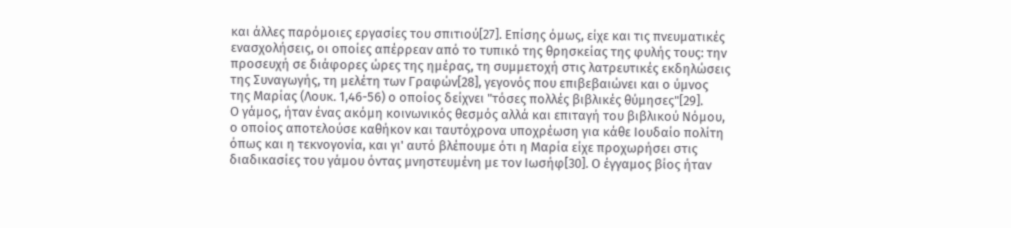και άλλες παρόμοιες εργασίες του σπιτιού[27]. Επίσης όμως, είχε και τις πνευματικές ενασχολήσεις, οι οποίες απέρρεαν από το τυπικό της θρησκείας της φυλής τους: την προσευχή σε διάφορες ώρες της ημέρας, τη συμμετοχή στις λατρευτικές εκδηλώσεις της Συναγωγής, τη μελέτη των Γραφών[28], γεγονός που επιβεβαιώνει και ο ύμνος της Μαρίας (Λουκ. 1,46-56) ο οποίος δείχνει "τόσες πολλές βιβλικές θύμησες"[29].
Ο γάμος, ήταν ένας ακόμη κοινωνικός θεσμός αλλά και επιταγή του βιβλικού Νόμου, ο οποίος αποτελούσε καθήκον και ταυτόχρονα υποχρέωση για κάθε Ιουδαίο πολίτη όπως και η τεκνογονία, και γι' αυτό βλέπουμε ότι η Μαρία είχε προχωρήσει στις διαδικασίες του γάμου όντας μνηστευμένη με τον Ιωσήφ[30]. Ο έγγαμος βίος ήταν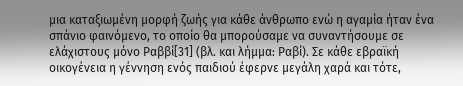μια καταξιωμένη μορφή ζωής για κάθε άνθρωπο ενώ η αγαμία ήταν ένα σπάνιο φαινόμενο, το οποίο θα μπορούσαμε να συναντήσουμε σε ελάχιστους μόνο Ραββί[31] (βλ. και λήμμα: Ραβί). Σε κάθε εβραϊκή οικογένεια η γέννηση ενός παιδιού έφερνε μεγάλη χαρά και τότε,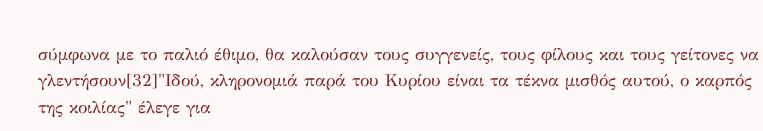σύμφωνα με το παλιό έθιμο, θα καλούσαν τους συγγενείς, τους φίλους και τους γείτονες να γλεντήσουν[32]"Ιδού, κληρονομιά παρά του Κυρίου είναι τα τέκνα μισθός αυτού, ο καρπός της κοιλίας" έλεγε για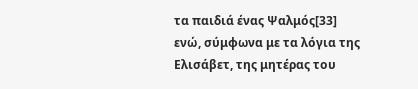τα παιδιά ένας Ψαλμός[33] ενώ, σύμφωνα με τα λόγια της Ελισάβετ, της μητέρας του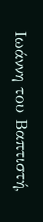Ιωάννη του Βαπτιστή,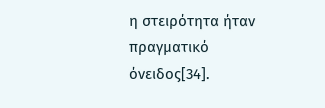η στειρότητα ήταν πραγματικό όνειδος[34].